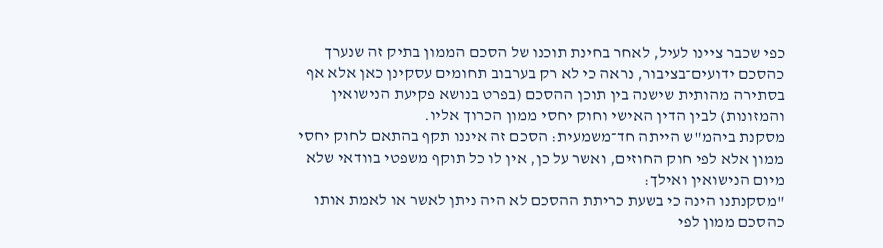כפי שכבר ציינו לעיל, לאחר בחינת תוכנו של הסכם הממון בתיק זה שנערך כהסכם ידועים־בציבור, נראה כי לא רק בערבוב תחומים עסקינן כאן אלא אף בסתירה מהותית שישנה בין תוכן ההסכם (בפרט בנושא פקיעת הנישואין והמזונות) לבין הדין האישי וחוק יחסי ממון הכרוך אליו.
מסקנת ביהמ"ש הייתה חד־משמעית: הסכם זה איננו תקף בהתאם לחוק יחסי ממון אלא לפי חוק החוזים, ואשר על כן, אין לו כל תוקף משפטי בוודאי שלא מיום הנישואין ואילך:
"מסקנתנו הינה כי בשעת כריתת ההסכם לא היה ניתן לאשר או לאמת אותו כהסכם ממון לפי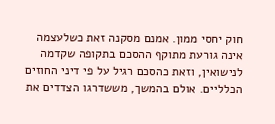חוק יחסי ממון. אמנם מסקנה זאת כשלעצמה אינה גורעת מתוקף ההסכם בתקופה שקדמה לנישואין, וזאת כהסכם רגיל על פי דיני החוזים הכלליים. אולם בהמשך, מששדרגו הצדדים את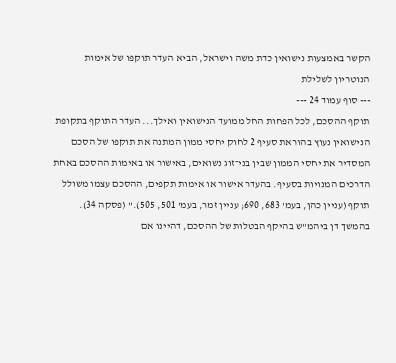הקשר באמצעות נישואין כדת משה וישראל, הביא העדר תוקפו של אימות הנוטריון לשלילת
--- סוף עמוד 24 ---
תוקף ההסכם, לכל הפחות החל ממועד הנישואין ואילך... העדר התוקף בתקופת הנישואין נעוץ בהוראת סעיף 2 לחוק יחסי ממון המתנה את תוקפו של הסכם המסדיר את יחסי הממון שבין בני־זוג נשואים, באישור או באימות ההסכם באחת הדרכים המנויות בסעיף. בהעדר אישור או אימות תקפים, ההסכם עצמו משולל תוקף (עניין כהן, בעמ' 683, 690; עניין זמר, בעמ' 501, 505)." (פסקה 34).
בהמשך דן ביהמ"ש בהיקף הבטלות של ההסכם, דהיינו אם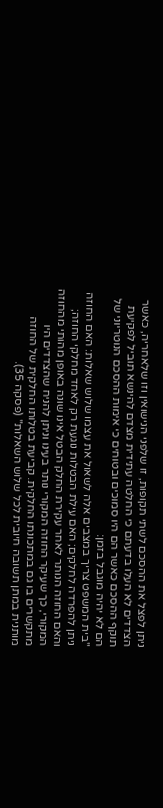ניתן לפצל את ההסכם לשתי תקופות, זו שלפני הנישואין וזו שלאחריה, כאשר הצדדים לא העלו בדעתם כי החלטה עתידית מצדם להינשא תוביל לפקיעת תוקף ההסכם כאשר הם היו סמוכים ובטוחים כי אימות ההסכם הנוטריוני של הם לא יהיה מוגבל בזמן:
"בית המשפט צריך במצבים אלה לשאול את עצמו שלוש שאלות: האם החוזה ניתן להפרדה לחלקים; האם עילת הבטלות נוגעת רק לאחד מחלקי החוזה; והאם החוזה הנותר לאחר עקירת החלק הבטל אינו שונה באופן מהותי מהחוזה המקורי, כך שעיקר החוזה המקורי נותר בעינו וניתן להניח שהצדדים היו מתקשרים בו גם במתכונתו החלקית. קביעת בטלותו החלקית של החוזה מותנית במתן תשובה חיובית לכל שלוש השאלות" (פסקה 35).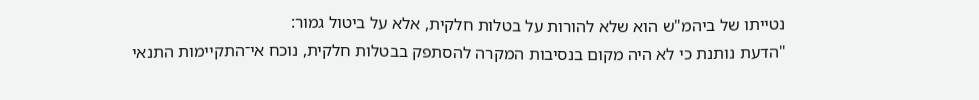נטייתו של ביהמ"ש הוא שלא להורות על בטלות חלקית, אלא על ביטול גמור:
"הדעת נותנת כי לא היה מקום בנסיבות המקרה להסתפק בבטלות חלקית, נוכח אי־התקיימות התנאי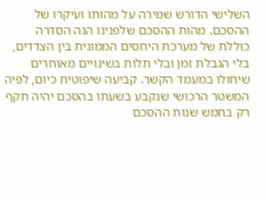השלישי הדורש שמירה על מהותו ועיקרו של ההסכם. מהות ההסכם שלפנינו הנה הסדרה כוללת של מערכת היחסים הממונית בין הצדדים, בלי הגבלת זמן ובלי תלות בשינויים מאוחרים שיחולו במעמד הקשר. קביעה שיפוטית כיום, לפיה המשטר הרכושי שנקבע בשעתו בהסכם יהיה תקף רק בחמש שנות ההסכם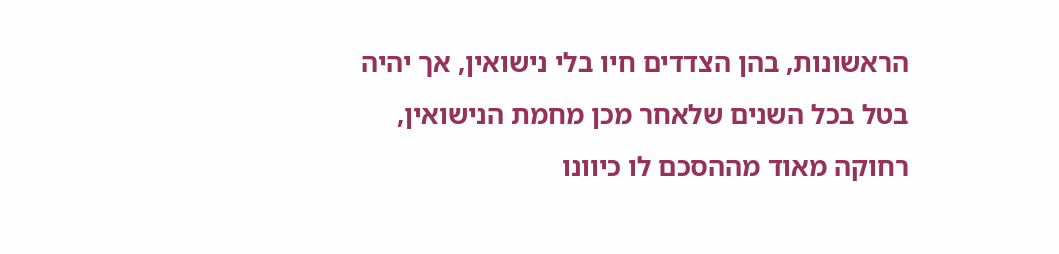הראשונות, בהן הצדדים חיו בלי נישואין, אך יהיה בטל בכל השנים שלאחר מכן מחמת הנישואין, רחוקה מאוד מההסכם לו כיוונו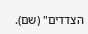הצדדים" (שם).